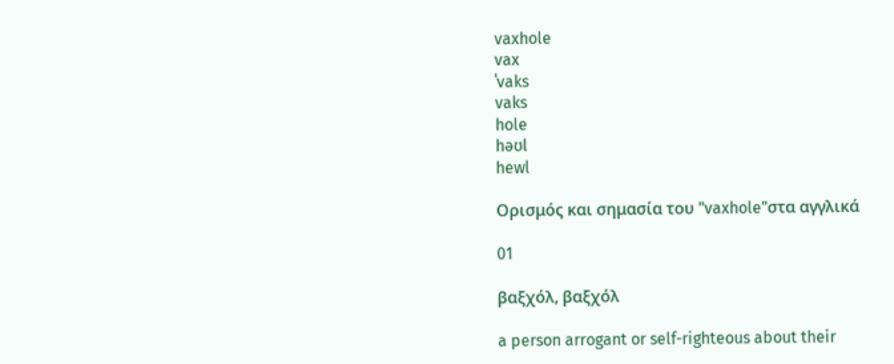vaxhole
vax
ˈvaks
vaks
hole
həʊl
hewl

Ορισμός και σημασία του "vaxhole"στα αγγλικά

01

βαξχόλ, βαξχόλ

a person arrogant or self-righteous about their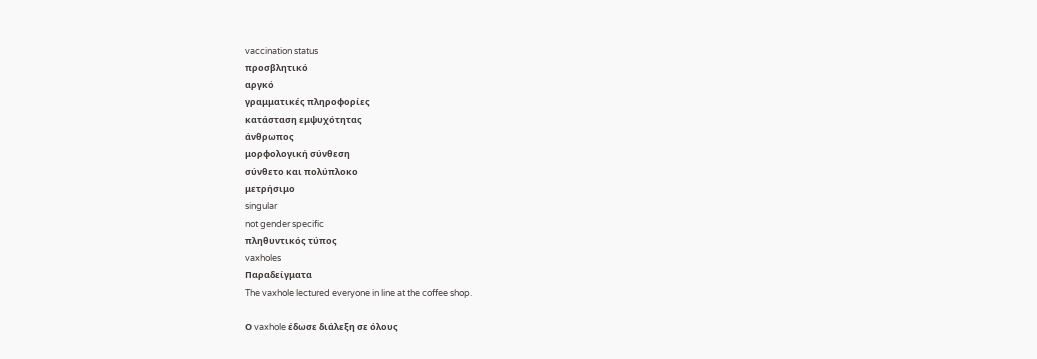vaccination status
προσβλητικό
αργκό
γραμματικές πληροφορίες
κατάσταση εμψυχότητας
άνθρωπος
μορφολογική σύνθεση
σύνθετο και πολύπλοκο
μετρήσιμο
singular
not gender specific
πληθυντικός τύπος
vaxholes
Παραδείγματα
The vaxhole lectured everyone in line at the coffee shop.

Ο vaxhole έδωσε διάλεξη σε όλους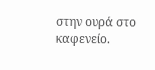στην ουρά στο καφενείο.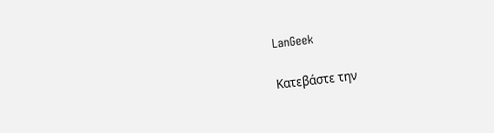LanGeek

Κατεβάστε την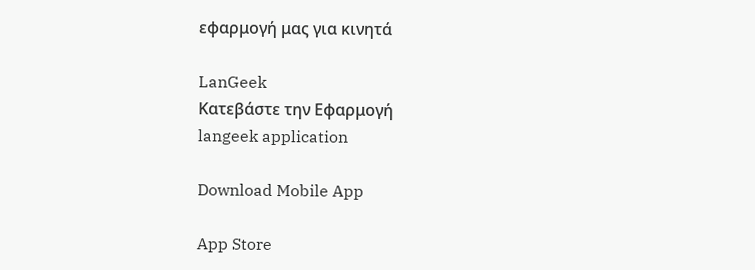εφαρμογή μας για κινητά

LanGeek
Κατεβάστε την Εφαρμογή
langeek application

Download Mobile App

App Store